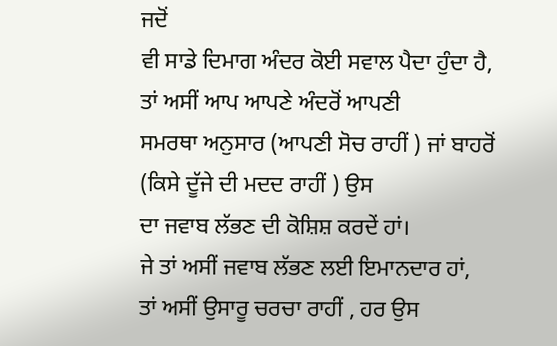ਜਦੋਂ
ਵੀ ਸਾਡੇ ਦਿਮਾਗ ਅੰਦਰ ਕੋਈ ਸਵਾਲ ਪੈਦਾ ਹੁੰਦਾ ਹੈ, ਤਾਂ ਅਸੀਂ ਆਪ ਆਪਣੇ ਅੰਦਰੋਂ ਆਪਣੀ
ਸਮਰਥਾ ਅਨੁਸਾਰ (ਆਪਣੀ ਸੋਚ ਰਾਹੀਂ ) ਜਾਂ ਬਾਹਰੋਂ (ਕਿਸੇ ਦੂੱਜੇ ਦੀ ਮਦਦ ਰਾਹੀਂ ) ਉਸ
ਦਾ ਜਵਾਬ ਲੱਭਣ ਦੀ ਕੋਸ਼ਿਸ਼ ਕਰਦੇਂ ਹਾਂ।
ਜੇ ਤਾਂ ਅਸੀਂ ਜਵਾਬ ਲੱਭਣ ਲਈ ਇਮਾਨਦਾਰ ਹਾਂ,
ਤਾਂ ਅਸੀਂ ਉਸਾਰੂ ਚਰਚਾ ਰਾਹੀਂ , ਹਰ ਉਸ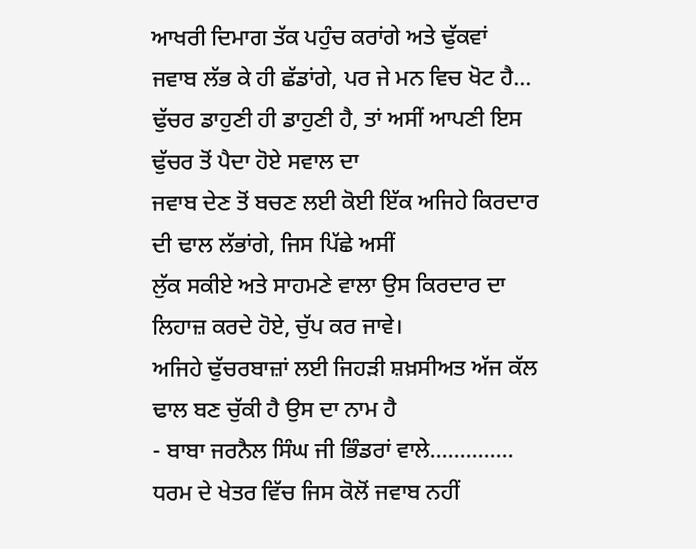ਆਖਰੀ ਦਿਮਾਗ ਤੱਕ ਪਹੁੰਚ ਕਰਾਂਗੇ ਅਤੇ ਢੁੱਕਵਾਂ
ਜਵਾਬ ਲੱਭ ਕੇ ਹੀ ਛੱਡਾਂਗੇ, ਪਰ ਜੇ ਮਨ ਵਿਚ ਖੋਟ ਹੈ...
ਢੁੱਚਰ ਡਾਹੁਣੀ ਹੀ ਡਾਹੁਣੀ ਹੈ, ਤਾਂ ਅਸੀਂ ਆਪਣੀ ਇਸ ਢੁੱਚਰ ਤੋਂ ਪੈਦਾ ਹੋਏ ਸਵਾਲ ਦਾ
ਜਵਾਬ ਦੇਣ ਤੋਂ ਬਚਣ ਲਈ ਕੋਈ ਇੱਕ ਅਜਿਹੇ ਕਿਰਦਾਰ ਦੀ ਢਾਲ ਲੱਭਾਂਗੇ, ਜਿਸ ਪਿੱਛੇ ਅਸੀਂ
ਲੁੱਕ ਸਕੀਏ ਅਤੇ ਸਾਹਮਣੇ ਵਾਲਾ ਉਸ ਕਿਰਦਾਰ ਦਾ ਲਿਹਾਜ਼ ਕਰਦੇ ਹੋਏ, ਚੁੱਪ ਕਰ ਜਾਵੇ।
ਅਜਿਹੇ ਢੁੱਚਰਬਾਜ਼ਾਂ ਲਈ ਜਿਹੜੀ ਸ਼ਖ਼ਸੀਅਤ ਅੱਜ ਕੱਲ ਢਾਲ ਬਣ ਚੁੱਕੀ ਹੈ ਉਸ ਦਾ ਨਾਮ ਹੈ
- ਬਾਬਾ ਜਰਨੈਲ ਸਿੰਘ ਜੀ ਭਿੰਡਰਾਂ ਵਾਲੇ..............
ਧਰਮ ਦੇ ਖੇਤਰ ਵਿੱਚ ਜਿਸ ਕੋਲੋਂ ਜਵਾਬ ਨਹੀਂ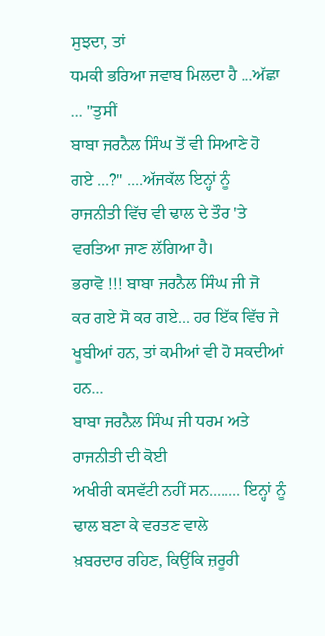ਸੁਝਦਾ, ਤਾਂ
ਧਮਕੀ ਭਰਿਆ ਜਵਾਬ ਮਿਲਦਾ ਹੈ ...ਅੱਛਾ ... "ਤੁਸੀਂ
ਬਾਬਾ ਜਰਨੈਲ ਸਿੰਘ ਤੋਂ ਵੀ ਸਿਆਣੇ ਹੋ ਗਏ ...?" ....ਅੱਜਕੱਲ ਇਨ੍ਹਾਂ ਨੂੰ
ਰਾਜਨੀਤੀ ਵਿੱਚ ਵੀ ਢਾਲ ਦੇ ਤੌਰ 'ਤੇ ਵਰਤਿਆ ਜਾਣ ਲੱਗਿਆ ਹੈ।
ਭਰਾਵੋ !!! ਬਾਬਾ ਜਰਨੈਲ ਸਿੰਘ ਜੀ ਜੋ
ਕਰ ਗਏ ਸੋ ਕਰ ਗਏ... ਹਰ ਇੱਕ ਵਿੱਚ ਜੇ ਖੂਬੀਆਂ ਹਨ, ਤਾਂ ਕਮੀਆਂ ਵੀ ਹੋ ਸਕਦੀਆਂ ਹਨ...
ਬਾਬਾ ਜਰਨੈਲ ਸਿੰਘ ਜੀ ਧਰਮ ਅਤੇ ਰਾਜਨੀਤੀ ਦੀ ਕੋਈ
ਅਖੀਰੀ ਕਸਵੱਟੀ ਨਹੀਂ ਸਨ........ ਇਨ੍ਹਾਂ ਨੂੰ ਢਾਲ ਬਣਾ ਕੇ ਵਰਤਣ ਵਾਲੇ
ਖ਼ਬਰਦਾਰ ਰਹਿਣ, ਕਿਉਂਕਿ ਜ਼ਰੂਰੀ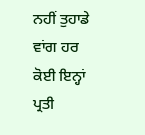ਨਹੀਂ ਤੁਹਾਡੇ ਵਾਂਗ ਹਰ ਕੋਈ ਇਨ੍ਹਾਂ ਪ੍ਰਤੀ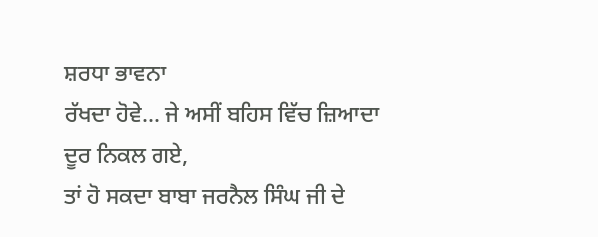ਸ਼ਰਧਾ ਭਾਵਨਾ
ਰੱਖਦਾ ਹੋਵੇ... ਜੇ ਅਸੀਂ ਬਹਿਸ ਵਿੱਚ ਜ਼ਿਆਦਾ ਦੂਰ ਨਿਕਲ ਗਏ,
ਤਾਂ ਹੋ ਸਕਦਾ ਬਾਬਾ ਜਰਨੈਲ ਸਿੰਘ ਜੀ ਦੇ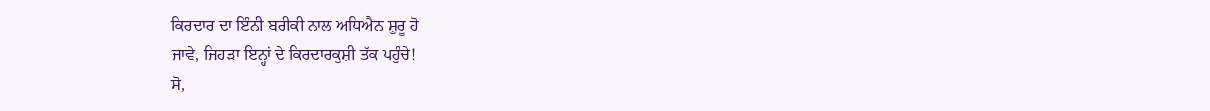ਕਿਰਦਾਰ ਦਾ ਇੰਨੀ ਬਰੀਕੀ ਨਾਲ ਅਧਿਐਨ ਸ਼ੁਰੂ ਹੋ
ਜਾਵੇ, ਜਿਹੜਾ ਇਨ੍ਹਾਂ ਦੇ ਕਿਰਦਾਰਕੁਸ਼ੀ ਤੱਕ ਪਹੁੰਚੇ!
ਸੋ,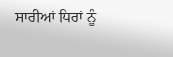ਸਾਰੀਆਂ ਧਿਰਾਂ ਨੂੰ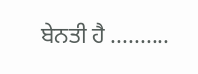ਬੇਨਤੀ ਹੈ ..........